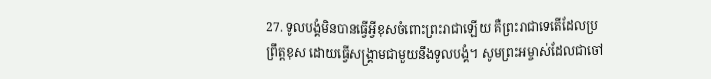27. ទូលបង្គំមិនបានធ្វើអ្វីខុសចំពោះព្រះរាជាឡើយ គឺព្រះរាជាទេតើដែលប្រព្រឹត្តខុស ដោយធ្វើសង្គ្រាមជាមួយនឹងទូលបង្គំ។ សូមព្រះអម្ចាស់ដែលជាចៅ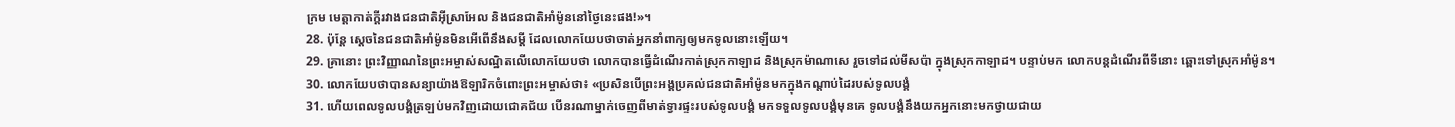ក្រម មេត្តាកាត់ក្ដីរវាងជនជាតិអ៊ីស្រាអែល និងជនជាតិអាំម៉ូននៅថ្ងៃនេះផង!»។
28. ប៉ុន្តែ ស្ដេចនៃជនជាតិអាំម៉ូនមិនអើពើនឹងសម្ដី ដែលលោកយែបថាចាត់អ្នកនាំពាក្យឲ្យមកទូលនោះឡើយ។
29. គ្រានោះ ព្រះវិញ្ញាណនៃព្រះអម្ចាស់សណ្ឋិតលើលោកយែបថា លោកបានធ្វើដំណើរកាត់ស្រុកកាឡាដ និងស្រុកម៉ាណាសេ រួចទៅដល់មីសប៉ា ក្នុងស្រុកកាឡាដ។ បន្ទាប់មក លោកបន្តដំណើរពីទីនោះ ឆ្ពោះទៅស្រុកអាំម៉ូន។
30. លោកយែបថាបានសន្យាយ៉ាងឱឡារិកចំពោះព្រះអម្ចាស់ថា៖ «ប្រសិនបើព្រះអង្គប្រគល់ជនជាតិអាំម៉ូនមកក្នុងកណ្ដាប់ដៃរបស់ទូលបង្គំ
31. ហើយពេលទូលបង្គំត្រឡប់មកវិញដោយជោគជ័យ បើនរណាម្នាក់ចេញពីមាត់ទ្វារផ្ទះរបស់ទូលបង្គំ មកទទួលទូលបង្គំមុនគេ ទូលបង្គំនឹងយកអ្នកនោះមកថ្វាយជាយ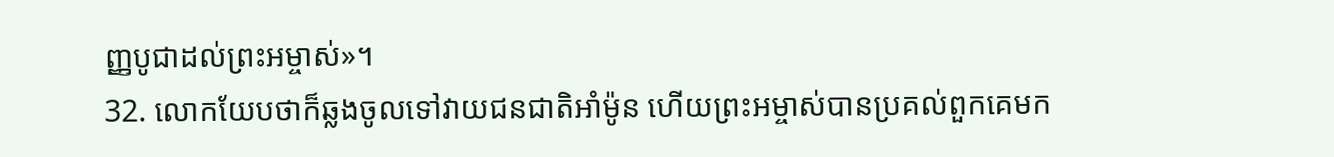ញ្ញបូជាដល់ព្រះអម្ចាស់»។
32. លោកយែបថាក៏ឆ្លងចូលទៅវាយជនជាតិអាំម៉ូន ហើយព្រះអម្ចាស់បានប្រគល់ពួកគេមក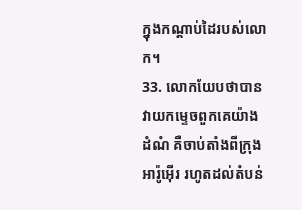ក្នុងកណ្ដាប់ដៃរបស់លោក។
33. លោកយែបថាបានវាយកម្ទេចពួកគេយ៉ាងដំណំ គឺចាប់តាំងពីក្រុងអារ៉ូអ៊ើរ រហូតដល់តំបន់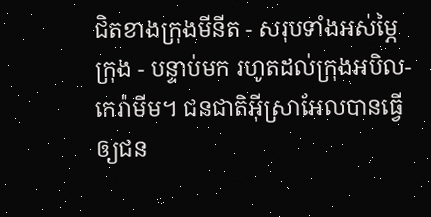ជិតខាងក្រុងមីនីត - សរុបទាំងអស់ម្ភៃក្រុង - បន្ទាប់មក រហូតដល់ក្រុងអបិល-កេរ៉ាមីម។ ជនជាតិអ៊ីស្រាអែលបានធ្វើឲ្យជន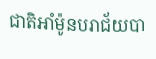ជាតិអាំម៉ូនបរាជ័យបា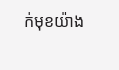ក់មុខយ៉ាង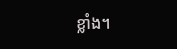ខ្លាំង។